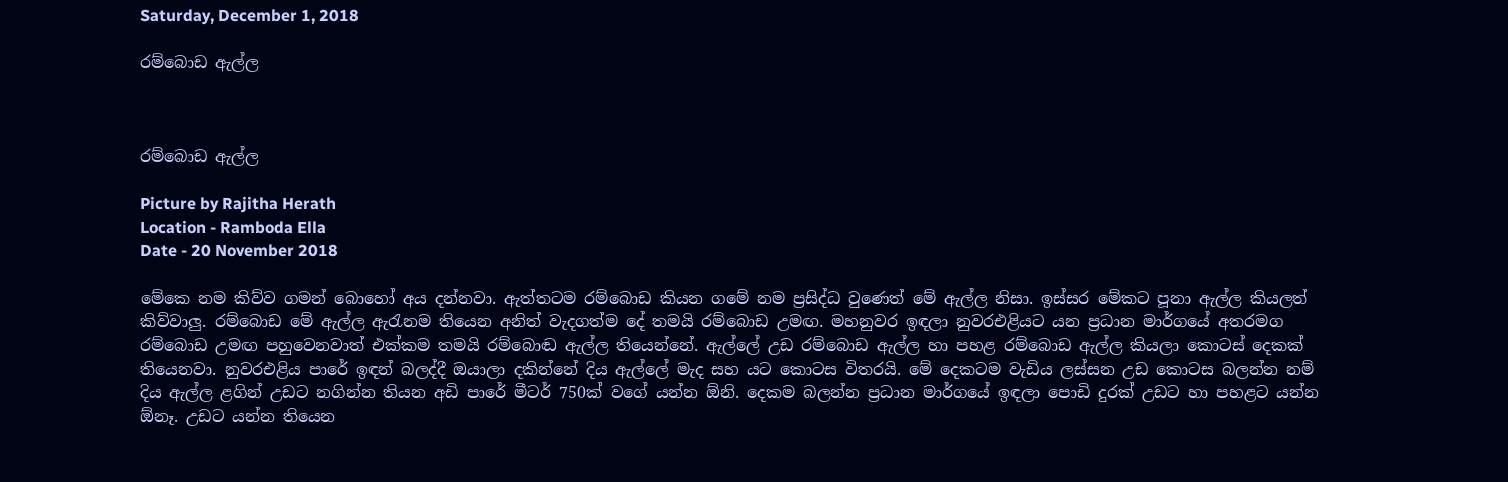Saturday, December 1, 2018

රම්බොඩ ඇල්ල



රම්බොඩ ඇල්ල

Picture by Rajitha Herath
Location - Ramboda Ella
Date - 20 November 2018

මේකෙ නම කිව්ව ගමන් බොහෝ අය දන්නවා. ඇත්තටම රම්බොඩ කියන ගමේ නම ප්‍රසිද්ධ වුණෙත් මේ ඇල්ල නිසා. ඉස්සර මේකට පූනා ඇල්ල කියලත් කිව්වාලු. රම්බොඩ මේ ඇල්ල ඇරැනම තියෙන අනිත් වැදගත්ම දේ තමයි රම්බොඩ උමඟ. මහනුවර ඉඳලා නුවරඑළියට යන ප්‍රධාන මාර්ගයේ අතරමග රම්බොඩ උමඟ පහුවෙනවාත් එක්කම තමයි රම්බොඬ ඇල්ල තියෙන්නේ. ඇල්ලේ උඩ රම්බොඩ ඇල්ල හා පහළ රම්බොඩ ඇල්ල කියලා කොටස් දෙකක් තියෙනවා. නුවරඑළිය පාරේ ඉඳන් බලද්දී ඔයාලා දකින්නේ දිය ඇල්ලේ මැද සහ යට කොටස විතරයි. මේ දෙකටම වැඩිය ලස්සන උඩ කොටස බලන්න නම් දිය ඇල්ල ළගින් උඩට නගින්න තියන අඩි පාරේ මීටර් 750ක් වගේ යන්න ඕනි. දෙකම බලන්න ප්‍රධාන මාර්ගයේ ඉඳලා පොඩි දුරක් උඩට හා පහළට යන්න ඕනෑ. උඩට යන්න තියෙන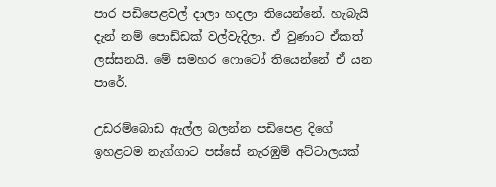පාර පඩිපෙළවල් දාලා හදලා තියෙන්නේ. හැබැයි දැන් නම් පොඩ්ඩක් වල්වැදිලා. ඒ වුණාට ඒකත් ලස්සනයි. මේ සමහර ෆොටෝ තියෙන්නේ ඒ යන පාරේ.

උඩරම්බොඩ ඇල්ල බලන්න පඩිපෙළ දිගේ ඉහළටම නැග්ගාට පස්සේ නැරඹුම් අට්ටාලයක්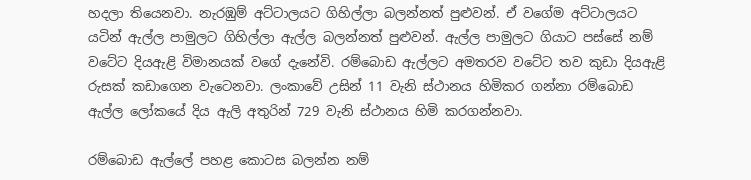හදලා තියෙනවා. නැරඹුම් අට්ටාලයට ගිහිල්ලා බලන්නත් පුළුවන්. ඒ වගේම අට්ටාලයට යටින් ඇල්ල පාමුලට ගිහිල්ලා ඇල්ල බලන්නත් පුළුවන්. ඇල්ල පාමුලට ගියාට පස්සේ නම් වටේට දියඇළි විමානයක් වගේ දැනේවි. රම්බොඩ ඇල්ලට අමතරව වටේට තව කුඩා දියඇළි රුසක් කඩාගෙන වැටෙනවා. ලංකාවේ උසින් 11 වැනි ස්ථානය හිමිකර ගන්නා රම්බොඩ ඇල්ල ලෝකයේ දිය ඇලි අතුරින් 729 වැනි ස්ථානය හිමි කරගන්නවා.

රම්බොඩ ඇල්ලේ පහළ කොටස බලන්න නම්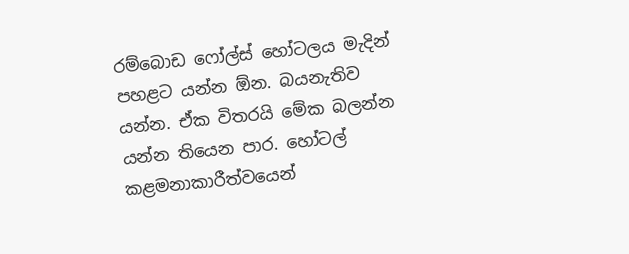රම්බොඩ ෆෝල්ස් හෝටලය මැදින් පහළට යන්න ඕන. බයනැතිව යන්න. ඒක විතරයි මේක බලන්න යන්න තියෙන පාර. හෝටල් කළමනාකාරීත්වයෙන්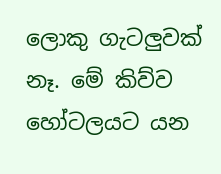ලොකු ගැටලුවක් නෑ. මේ කිව්ව හෝටලයට යන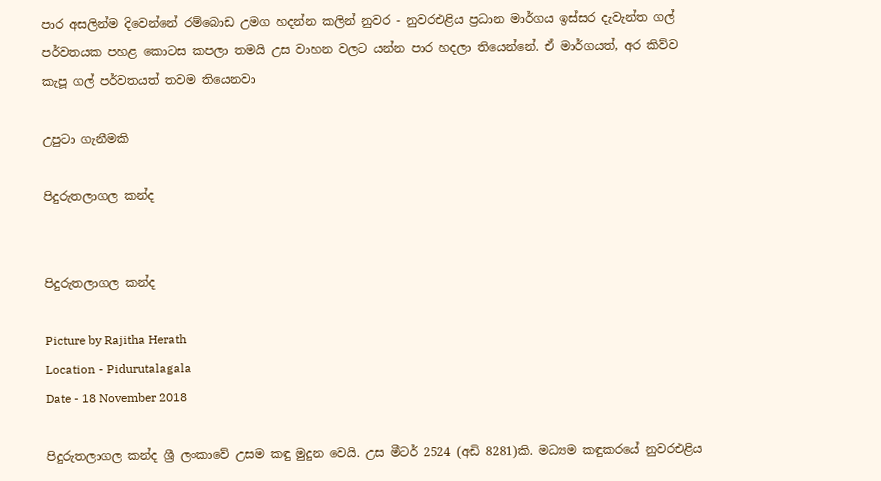පාර අසලින්ම දිවෙන්නේ රම්බොඩ උමග හදන්න කලින් නුවර - නුවරඑළිය ප්‍රධාන මාර්ගය ඉස්සර දැවැන්ත ගල් පර්වතයක පහළ කොටස කපලා තමයි උස වාහන වලට යන්න පාර හදලා තියෙන්නේ. ඒ මාර්ගයත්, අර කිව්ව කැපූ ගල් පර්වතයත් තවම තියෙනවා

උපුටා ගැනීමකි

පිදුරුතලාගල කන්ද


පිදුරුතලාගල කන්ද

Picture by Rajitha Herath
Location - Pidurutalagala
Date - 18 November 2018

පිදුරුතලාගල කන්ද ශ්‍රී ලංකාවේ උසම කඳු මුදුන වෙයි. උස මීටර් 2524 (අඩි 8281)කි. මධ්‍යම කඳුකරයේ නුවරඑළිය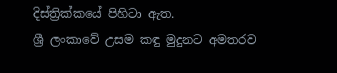දිස්ත්‍රික්කයේ පිහිටා ඇත.
ශ්‍රී ලංකාවේ උසම කඳු මුදුනට අමතරව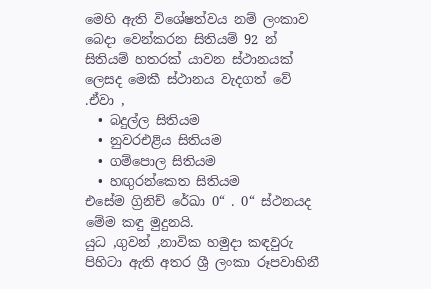මෙහි ඇති විශේෂත්වය නම් ලංකාව බෙදා වෙන්කරන සිතියම් 92 න් සිතියම් හතරක් යාවන ස්ථානයක් ලෙසද මෙකී ස්ථානය වැදගත් වේ .ඒවා ,
  • බදුල්ල සිතියම
  • නුවරඑළිය සිතියම
  • ගම්පොල සිතියම
  • හඟුරන්කෙත සිතියම
එසේම ග්‍රිනිච් රේඛා 0“ . 0“ ස්ථනයද මේම කඳු මුදුනයි.
යුධ ,ගුවන් ,නාවික හමුදා කඳවුරු පිහිටා ඇති අතර ශ්‍රී ලංකා රූපවාහිනී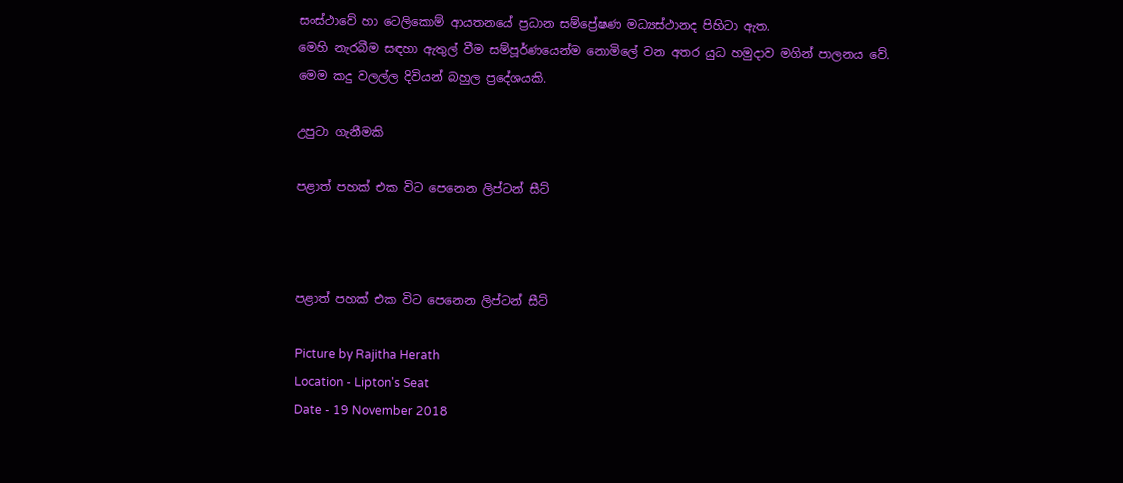සංස්ථාවේ හා ටෙලිකොම් ආයතනයේ ප්‍රධාන සම්ප්‍රේෂණ මධ්‍යස්ථානද පිහිටා ඇත.
මෙහි නැරබීම සඳහා ඇතුල් වීම සම්පූර්ණයෙන්ම නොමිලේ වන අතර යුධ හමුදාව මගින් පාලනය වේ.
මෙම කදු වලල්ල දිවියන් බහුල ප්‍රදේශයකි.

උපුටා ගැනීමකි

පළාත් පහක් එක විට පෙනෙන ලිප්ටන් සීට්



පළාත් පහක් එක විට පෙනෙන ලිප්ටන් සීට්

Picture by Rajitha Herath
Location - Lipton's Seat
Date - 19 November 2018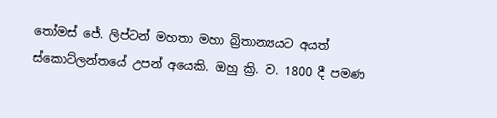තෝමස් ජේ. ලිප්ටන් මහතා මහා බ්‍රිතාන්‍යයට අයත් ස්කොට්ලන්තයේ උපන් අයෙකි. ඔහු ක්‍රි. ව. 1800 දී පමණ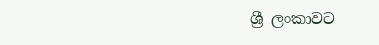ශ්‍රී ලංකාවට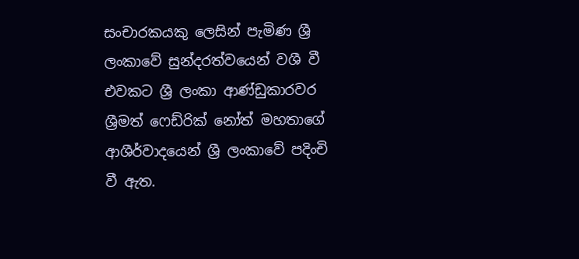සංචාරකයකු ලෙසින් පැමිණ ශ්‍රී ලංකාවේ සුන්දරත්වයෙන් වශී වී එවකට ශ්‍රී ලංකා ආණ්ඩුකාරවර ශ්‍රීමත් ෆෙඩ්රික් නෝත් මහතාගේ ආශීර්වාදයෙන් ශ්‍රී ලංකාවේ පදිංචි වී ඇත.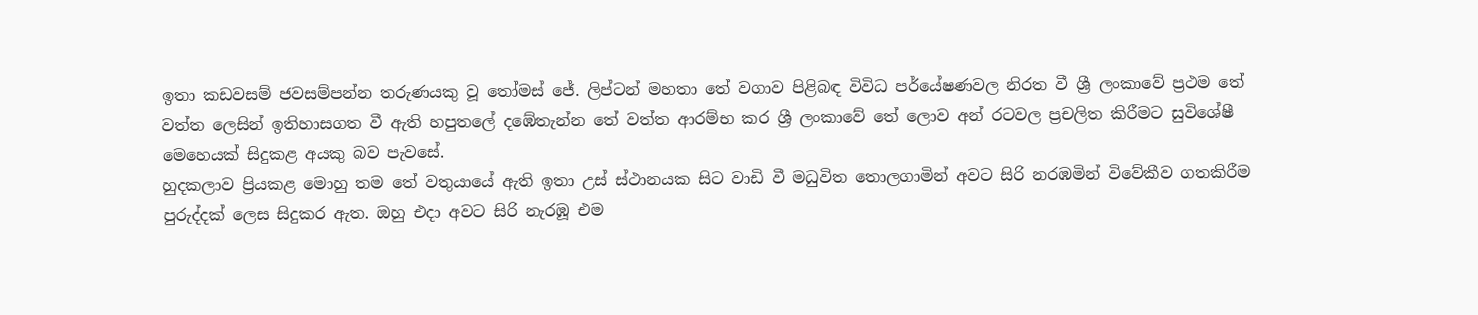ඉතා කඩවසම් ජවසම්පන්න තරුණයකු වූ තෝමස් ජේ. ලිප්ටන් මහතා තේ වගාව පිළිබඳ විවිධ පර්යේෂණවල නිරත වී ශ්‍රී ලංකාවේ ප්‍රථම තේ වත්ත ලෙසින් ඉතිහාසගත වී ඇති හපුතලේ දඹේතැන්න තේ වත්ත ආරම්භ කර ශ්‍රී ලංකාවේ තේ ලොව අන් රටවල ප්‍රචලිත කිරීමට සුවිශේෂී මෙහෙයක් සිදුකළ අයකු බව පැවසේ.
හුදකලාව ප්‍රියකළ මොහු තම තේ වතුයා‍යේ ඇති ඉතා උස් ස්ථානයක සිට වාඩි වී මධුවිත තොලගාමින් අවට සිරි නරඹමින් විවේකීව ගතකිරීම පුරුද්දක් ලෙස සිදුකර ඇත. ඔහු එදා අවට සිරි නැරඹූ එම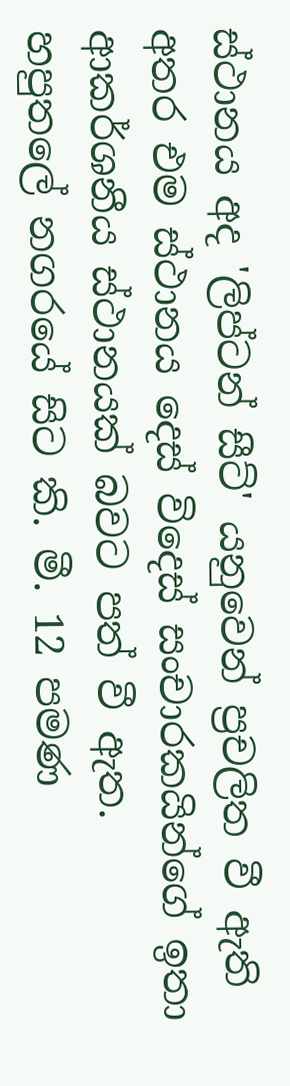ස්ථානය අද 'ලිප්ටන් සීට්' යනුවෙන් ප්‍රචලිත වී ඇති අතර එම ස්ථානය දෙස් විදෙස් සංචාරකයින්ගේ ඉතා ආකර්ශනීය ස්ථානයක් බවට පත් වී ඇත.
හපුතලේ නගරයේ සිට කි. මී. 12 පමණ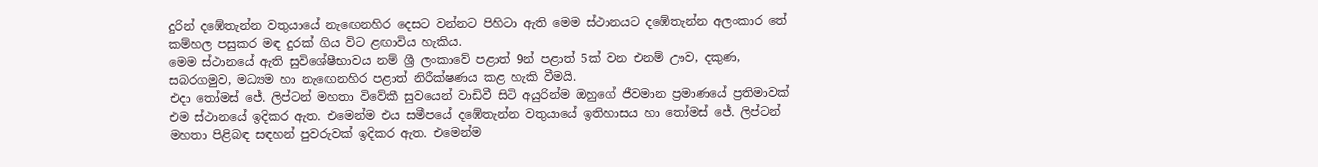දුරින් දඹේතැන්න වතුයායේ නැ‍ඟෙනහිර දෙසට වන්නට පිහිටා ඇති මෙම ස්ථානයට දඹේතැන්න අලංකාර තේ කම්හල පසුකර මඳ දුරක් ගිය විට ළඟාවිය හැකිය.
මෙම ස්ථානයේ ඇති සුවිශේෂීභාවය නම් ශ්‍රී ලංකාවේ පළාත් 9න් පළාත් 5ක් වන එනම් ඌව, දකුණ, සබරගමුව, මධ්‍යම හා නැ‍ඟෙනහිර පළාත් නිරීක්ෂණය කළ හැකි වීමයි.
එදා තෝමස් ජේ. ලිප්ටන් මහතා විවේකී සුවයෙන් වාඩිවී සිටි අයුරින්ම ඔහුගේ ජීවමාන ප්‍රමාණයේ ප්‍රතිමාවක් එම ස්ථානයේ ඉදිකර ඇත. එමෙන්ම එය සමීපයේ දඹේතැන්න වතුයායේ ඉතිහාසය හා තෝමස් ජේ. ලිප්ටන් මහතා පිළිබඳ සඳහන් පුවරුවක් ඉදිකර ඇත. එමෙන්ම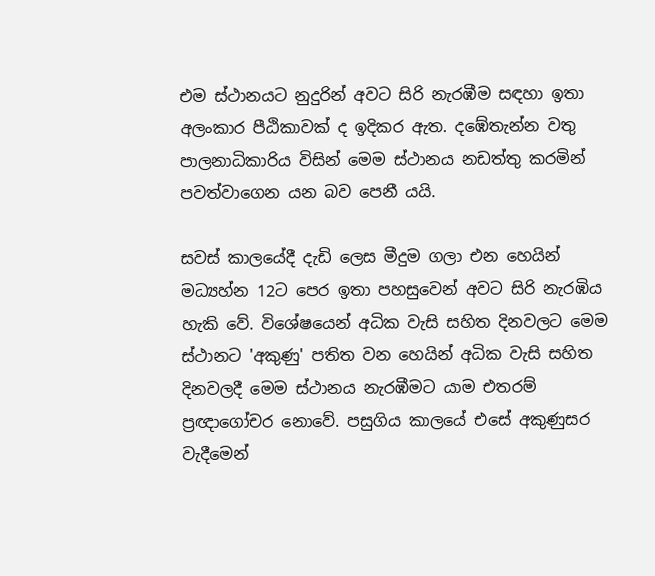එම ස්ථානයට නුදුරින් අවට සිරි නැරඹීම සඳහා ඉතා අලංකාර පීඨිකාවක් ද ඉදිකර ඇත. දඹේතැන්න වතු පාලනාධිකාරිය විසින් මෙම ස්ථානය නඩත්තු කරමින් පවත්වාගෙන යන බව පෙනී යයි.

සවස් කාලයේදී දැඩි ලෙස මීදුම ගලා එන හෙයින් මධ්‍යහ්න 12ට පෙර ඉතා පහසුවෙන් අවට සිරි නැරඹිය හැකි වේ. විශේෂයෙන් අධික වැසි සහිත දිනවලට මෙම ස්ථානට 'අකුණු' පතිත වන හෙයින් අධික වැසි සහිත දිනවලදී මෙම ස්ථානය නැරඹීමට යාම එතරම් ප්‍රඥාගෝචර නොවේ. පසුගිය කාලයේ එසේ අකුණුසර වැදීමෙන්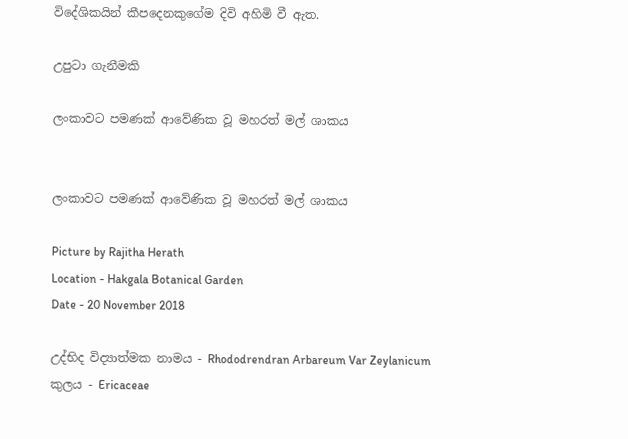විදේශිකයින් කීපදෙනකුගේම දිවි අහිමි වී ඇත.

උපුටා ගැනීමකි

ලංකාවට පමණක් ආවේණික වූ මහරත් මල් ශාකය


ලංකාවට පමණක් ආවේණික වූ මහරත් මල් ශාකය

Picture by Rajitha Herath
Location - Hakgala Botanical Garden
Date - 20 November 2018

උද්භිද විද්‍යාත්මක නාමය - Rhododrendran Arbareum Var Zeylanicum
කුලය - Ericaceae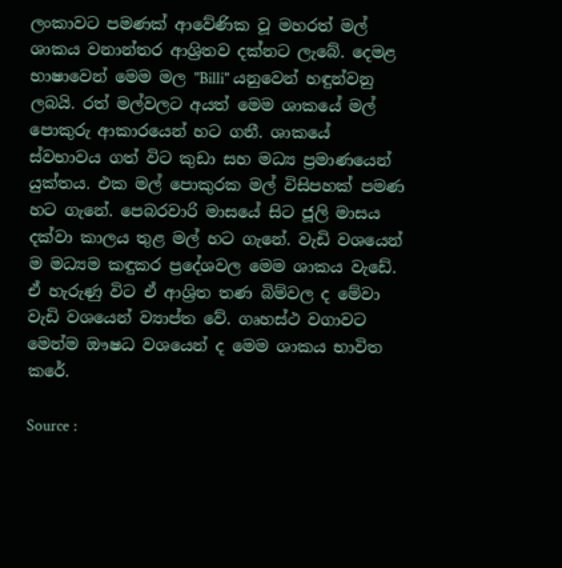ලංකාවට පමණක් ආවේණික වූ මහරත් මල් ශාකය වනාන්තර ආශ්‍රිතව දක්නට ලැබේ. දෙමළ භාෂාවෙන් මෙම මල "Billi" යනුවෙන් හඳුන්වනු ලබයි. රත් මල්වලට අයත් මෙම ශාකයේ මල් පොකුරු ආකාරයෙන් හට ගනී. ශාකයේ ස්වභාවය ගත් විට කුඩා සහ මධ්‍ය ප්‍රමාණයෙන් යුක්තය. එක මල් පොකුරක මල් විසිපහක් පමණ හට ගැනේ. පෙබරවාරි මාසයේ සිට ජූලි මාසය දක්වා කාලය තුළ මල් හට ගැනේ. වැඩි වශයෙන් ම මධ්‍යම කඳුකර ප්‍රදේශවල මෙම ශාකය වැඩේ. ඒ හැරුණු විට ඒ ආශ්‍රිත තණ බිම්වල ද මේවා වැඩි වශයෙන් ව්‍යාප්ත වේ. ගෘහස්ථ වගාවට මෙන්ම ඖෂධ වශයෙන් ද මෙම ශාකය භාවිත කරේ.

Source :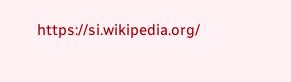https://si.wikipedia.org/